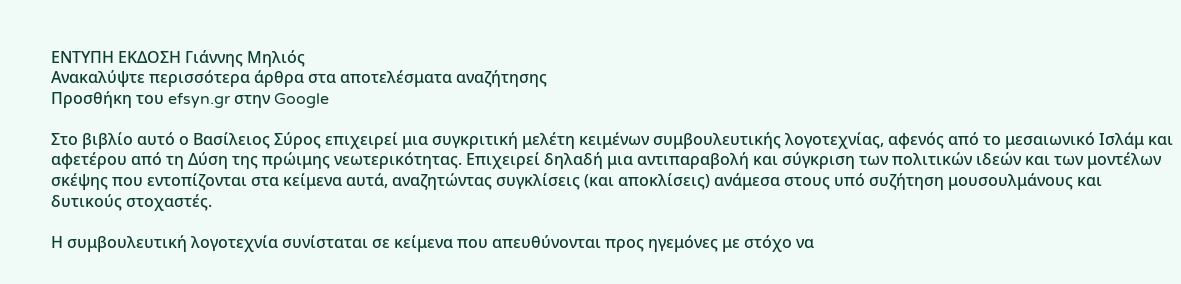ΕΝΤΥΠΗ ΕΚΔΟΣΗ Γιάννης Μηλιός
Ανακαλύψτε περισσότερα άρθρα στα αποτελέσματα αναζήτησης
Προσθήκη του efsyn.gr στην Google

Στο βιβλίο αυτό ο Βασίλειος Σύρος επιχειρεί μια συγκριτική μελέτη κειμένων συμβουλευτικής λογοτεχνίας, αφενός από το μεσαιωνικό Ισλάμ και αφετέρου από τη Δύση της πρώιμης νεωτερικότητας. Επιχειρεί δηλαδή μια αντιπαραβολή και σύγκριση των πολιτικών ιδεών και των μοντέλων σκέψης που εντοπίζονται στα κείμενα αυτά, αναζητώντας συγκλίσεις (και αποκλίσεις) ανάμεσα στους υπό συζήτηση μουσουλμάνους και δυτικούς στοχαστές.

Η συμβουλευτική λογοτεχνία συνίσταται σε κείμενα που απευθύνονται προς ηγεμόνες με στόχο να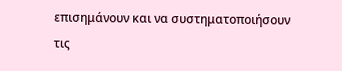επισημάνουν και να συστηματοποιήσουν τις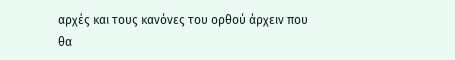αρχές και τους κανόνες του ορθού άρχειν που θα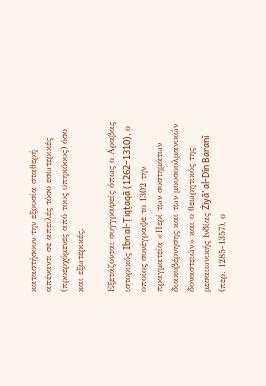καταστήσουν την εξουσία σταθερή απέναντι σε απειλές τόσο εσωτερικές (προερχόμενες από τους υπηκόους) όσο και εξωτερικές.

Εξετάζονται συγγραφείς όπως ο Αραβας ιστορικός Ibn al-Ṭiqṭaqā (1262–1310), ο οποίος συνέγραψε το 1302 την πραγματεία «Περί των συστημάτων διακυβέρνησης και των μουσουλμανικών δυναστειών» και ο θεωρητικός της μεσαιωνικής Ινδίας Żiyā’ al-Dīn Baranī (περ. 1285-1357), ο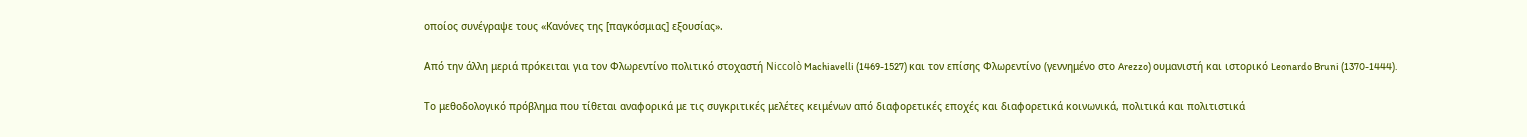οποίος συνέγραψε τους «Κανόνες της [παγκόσμιας] εξουσίας».

Από την άλλη μεριά πρόκειται για τον Φλωρεντίνο πολιτικό στοχαστή Niccolò Machiavelli (1469-1527) και τον επίσης Φλωρεντίνο (γεννημένο στο Arezzo) ουμανιστή και ιστορικό Leonardo Bruni (1370-1444).

Το μεθοδολογικό πρόβλημα που τίθεται αναφορικά με τις συγκριτικές μελέτες κειμένων από διαφορετικές εποχές και διαφορετικά κοινωνικά, πολιτικά και πολιτιστικά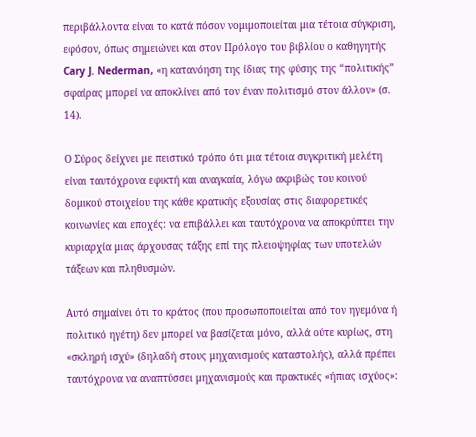περιβάλλοντα είναι το κατά πόσον νομιμοποιείται μια τέτοια σύγκριση, εφόσον, όπως σημειώνει και στον Πρόλογο του βιβλίου ο καθηγητής Cary J. Nederman, «η κατανόηση της ίδιας της φύσης της “πολιτικής” σφαίρας μπορεί να αποκλίνει από τον έναν πολιτισμό στον άλλον» (σ. 14).

Ο Σύρος δείχνει με πειστικό τρόπο ότι μια τέτοια συγκριτική μελέτη είναι ταυτόχρονα εφικτή και αναγκαία, λόγω ακριβώς του κοινού δομικού στοιχείου της κάθε κρατικής εξουσίας στις διαφορετικές κοινωνίες και εποχές: να επιβάλλει και ταυτόχρονα να αποκρύπτει την κυριαρχία μιας άρχουσας τάξης επί της πλειοψηφίας των υποτελών τάξεων και πληθυσμών.

Αυτό σημαίνει ότι το κράτος (που προσωποποιείται από τον ηγεμόνα ή πολιτικό ηγέτη) δεν μπορεί να βασίζεται μόνο, αλλά ούτε κυρίως, στη «σκληρή ισχύ» (δηλαδή στους μηχανισμούς καταστολής), αλλά πρέπει ταυτόχρονα να αναπτύσσει μηχανισμούς και πρακτικές «ήπιας ισχύος»: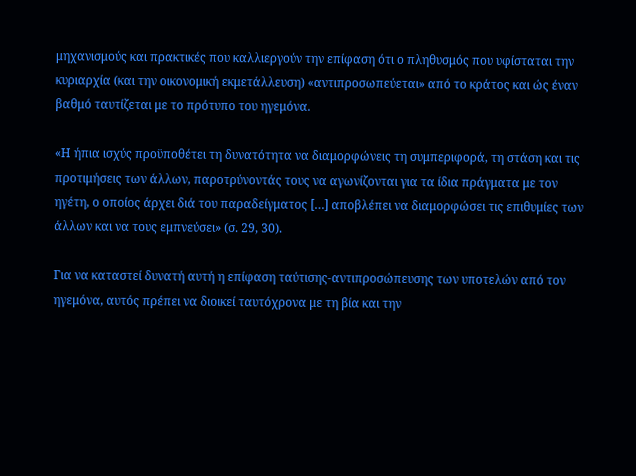μηχανισμούς και πρακτικές που καλλιεργούν την επίφαση ότι ο πληθυσμός που υφίσταται την κυριαρχία (και την οικονομική εκμετάλλευση) «αντιπροσωπεύεται» από το κράτος και ώς έναν βαθμό ταυτίζεται με το πρότυπο του ηγεμόνα.

«Η ήπια ισχύς προϋποθέτει τη δυνατότητα να διαμορφώνεις τη συμπεριφορά, τη στάση και τις προτιμήσεις των άλλων, παροτρύνοντάς τους να αγωνίζονται για τα ίδια πράγματα με τον ηγέτη, ο οποίος άρχει διά του παραδείγματος […] αποβλέπει να διαμορφώσει τις επιθυμίες των άλλων και να τους εμπνεύσει» (σ. 29, 30).

Για να καταστεί δυνατή αυτή η επίφαση ταύτισης-αντιπροσώπευσης των υποτελών από τον ηγεμόνα, αυτός πρέπει να διοικεί ταυτόχρονα με τη βία και την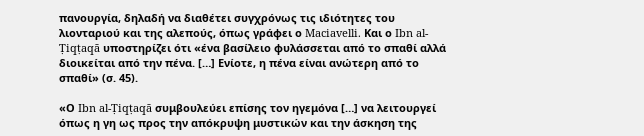πανουργία, δηλαδή να διαθέτει συγχρόνως τις ιδιότητες του λιονταριού και της αλεπούς, όπως γράφει ο Maciavelli. Και ο Ibn al-Ṭiqṭaqā υποστηρίζει ότι «ένα βασίλειο φυλάσσεται από το σπαθί αλλά διοικείται από την πένα. […] Ενίοτε, η πένα είναι ανώτερη από το σπαθί» (σ. 45).

«Ο Ibn al-Ṭiqṭaqā συμβουλεύει επίσης τον ηγεμόνα […] να λειτουργεί όπως η γη ως προς την απόκρυψη μυστικών και την άσκηση της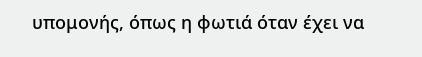υπομονής, όπως η φωτιά όταν έχει να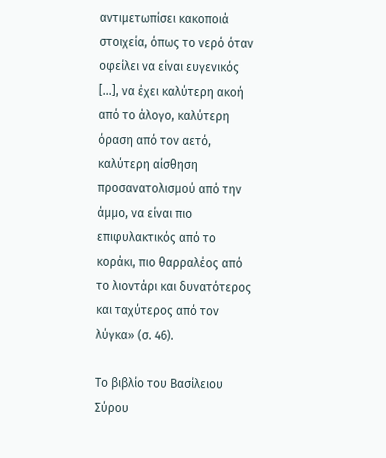αντιμετωπίσει κακοποιά στοιχεία, όπως το νερό όταν οφείλει να είναι ευγενικός […], να έχει καλύτερη ακοή από το άλογο, καλύτερη όραση από τον αετό, καλύτερη αίσθηση προσανατολισμού από την άμμο, να είναι πιο επιφυλακτικός από το κοράκι, πιο θαρραλέος από το λιοντάρι και δυνατότερος και ταχύτερος από τον λύγκα» (σ. 46).

Το βιβλίο του Βασίλειου Σύρου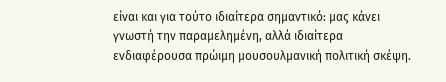είναι και για τούτο ιδιαίτερα σημαντικό: μας κάνει γνωστή την παραμελημένη, αλλά ιδιαίτερα ενδιαφέρουσα πρώιμη μουσουλμανική πολιτική σκέψη.